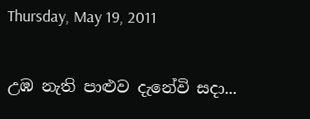Thursday, May 19, 2011

උඹ නැති පාළුව දැනේවි සදා...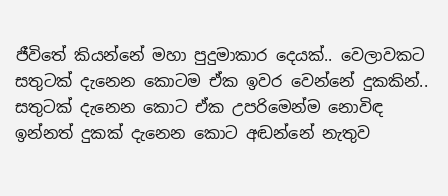ජීවිතේ කියන්නේ මහා පුදුමාකාර දෙයක්.. වෙලාවකට සතුටක් දැනෙන කොටම ඒක ඉවර වෙන්නේ දුකකින්.. සතුටක් දැනෙන කොට ඒක උපරිමෙන්ම නොවිඳ ඉන්නත් දුකක් දැනෙන කොට අඬන්නේ නැතුව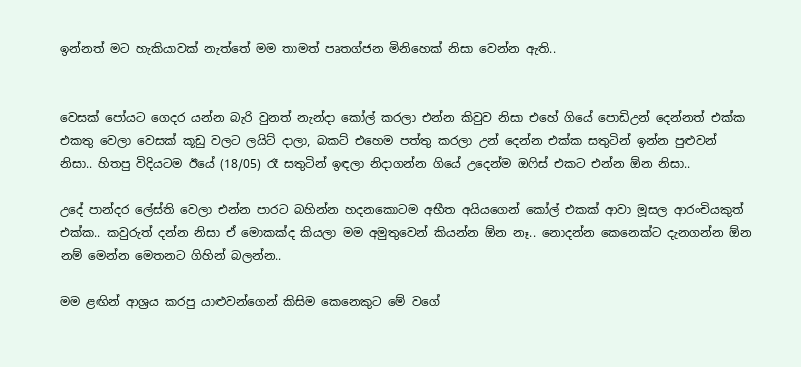ඉන්නත් මට හැකියාවක් නැත්තේ මම තාමත් පෘතග්ජන මිනිහෙක් නිසා වෙන්න ඇති..


වෙසක් පෝයට ගෙදර යන්න බැරි වුනත් නැන්දා කෝල් කරලා එන්න කිවුව නිසා එහේ ගියේ පොඩිඋන් දෙන්නත් එක්ක එකතු වෙලා වෙසක් කූඩු වලට ලයිට් දාලා, බකට් එහෙම පත්තු කරලා උන් දෙන්න එක්ක සතුටින් ඉන්න පුළුවන් නිසා.. හිතපු විදියටම ඊයේ (18/05) රෑ සතුටින් ඉඳලා නිදාගන්න ගියේ උදෙන්ම ඔෆිස් එකට එන්න ඕන නිසා..

උදේ පාන්දර ලේස්ති වෙලා එන්න පාරට බහින්න හදනකොටම අභීත අයියගෙන් කෝල් එකක් ආවා මූසල ආරංචියකුත් එක්ක.. කවුරුත් දන්න නිසා ඒ මොකක්ද කියලා මම අමුතුවෙන් කියන්න ඕන නෑ.. නොදන්න කෙනෙක්ට දැනගන්න ඕන නම් මෙන්න මෙතනට ගිහින් බලන්න..

මම ළඟින් ආශ්‍රය කරපු යාළුවන්ගෙන් කිසිම කෙනෙකුට මේ වගේ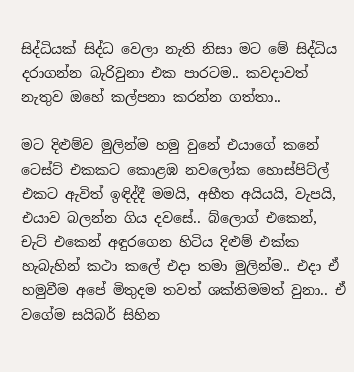සිද්ධියක් සිද්ධ වෙලා නැති නිසා මට මේ සිද්ධිය දරාගන්න බැරිවුනා එක පාරටම.. කවදාවත් නැතුව ඔහේ කල්පනා කරන්න ගත්තා..

මට දිළුම්ව මුලින්ම හමු වුනේ එයාගේ කනේ ටෙස්ට් එකකට කොළඹ නවලෝක හොස්පිට්ල් එකට ඇවිත් ඉඳිද්දී මමයි, අභීත අයියයි, වැපයි, එයාව බලන්න ගිය දවසේ.. බ්ලොග් එකෙන්, චැට් එකෙන් අඳුරගෙන හිටිය දිළුම් එක්ක හැබැහින් කථා කලේ එදා තමා මුලින්ම.. එදා ඒ හමුවීම අපේ මිතුදම තවත් ශක්තිමමත් වුනා.. ඒ වගේම සයිබර් සිහින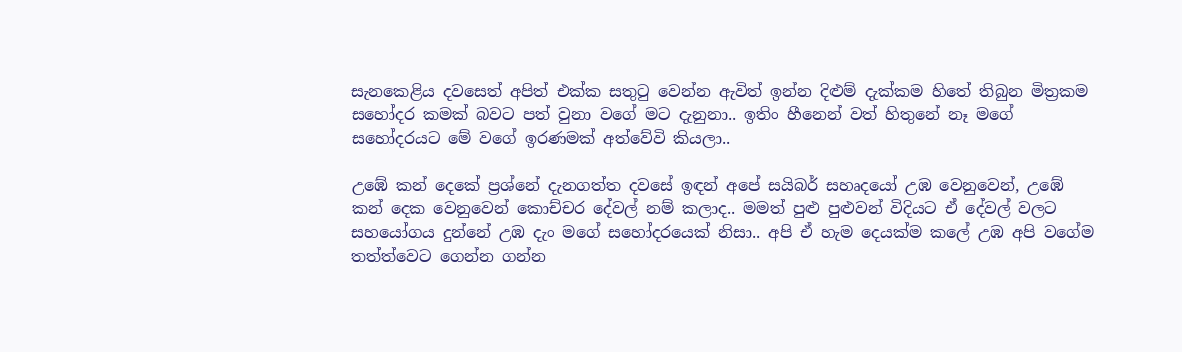සැනකෙළිය දවසෙත් අපිත් එක්ක සතුටු වෙන්න ඇවිත් ඉන්න දිළුම් දැක්කම හිතේ තිබුන මිත්‍රකම සහෝදර කමක් බවට පත් වුනා වගේ මට දැනුනා.. ඉතිං හීනෙන් වත් හිතුනේ නෑ මගේ සහෝදරයට මේ වගේ ඉරණමක් අත්වේවි කියලා..

උඹේ කන් දෙකේ ප්‍රශ්නේ දැනගත්ත දවසේ ඉඳන් අපේ සයිබර් සහෘදයෝ උඹ වෙනුවෙන්, උඹේ කන් දෙක වෙනුවෙන් කොච්චර දේවල් නම් කලාද.. මමත් පුළු පුළුවන් විදියට ඒ දේවල් වලට සහයෝගය දුන්නේ උඹ දැං මගේ සහෝදරයෙක් නිසා.. අපි ඒ හැම දෙයක්ම කලේ උඹ අපි වගේම තත්ත්වෙට ගෙන්න ගන්න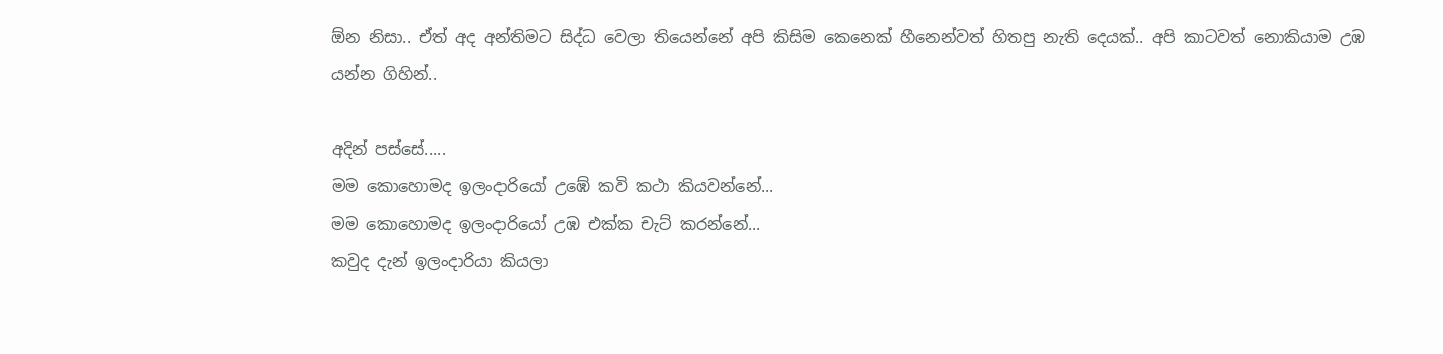ඕන නිසා.. ඒත් අද අන්තිමට සිද්ධ වෙලා තියෙන්නේ අපි කිසිම කෙනෙක් හීනෙන්වත් හිතපු නැති දෙයක්.. අපි කාටවත් නොකියාම උඹ යන්න ගිහින්..

අදින් පස්සේ.....
මම කොහොමද ඉලංදාරියෝ උඹේ කවි කථා කියවන්නේ...
මම කොහොමද ඉලංදාරියෝ උඹ එක්ක චැට් කරන්නේ...
කවුද දැන් ඉලංදාරියා කියලා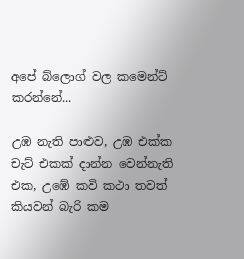අපේ බ්ලොග් වල කමෙන්ට් කරන්නේ...

උඹ නැති පාළුව, උඹ එක්ක චැට් එකක් දාන්න වෙන්නැති එක, උඹේ කවි කථා තවත් කියවන් බැරි කම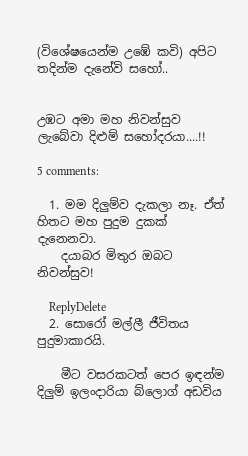(විශේෂයෙන්ම උඹේ කවි) අපිට තදින්ම දැනේවි සහෝ..


උඹට අමා මහ නිවන්සුව ලැබේවා දිළුම් සහෝදරයා....!!

5 comments:

  1. මම දිලුම්ව දැකලා නෑ. ඒත් හිතට මහ පුදුම දුකක් දැනෙනවා.
    දයාබර මිතුර ඔබට නිවන්සුව!

    ReplyDelete
  2. සොරෝ මල්ලී ජීවිතය පුදුමාකාරයි.

    මීට වසරකටත් පෙර ඉඳන්ම දිලුම් ඉලංදාරියා බ්ලොග් අඩවිය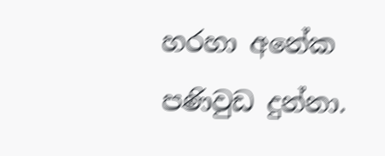හරහා අනේක පණිවුඩ දුන්නා.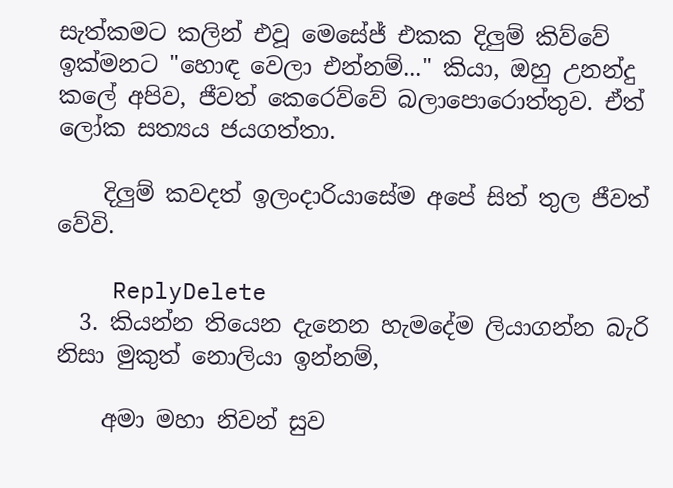සැත්කමට කලින් එවූ මෙසේජ් එකක දිලුම් කිව්වේ ඉක්මනට "හොඳ වෙලා එන්නම්..." කියා, ඔහු උනන්දු කලේ අපිව, ජීවත් කෙරෙව්වේ බලාපොරොත්තුව. ඒත් ලෝක සත්‍යය ජයගත්තා.

    දිලුම් කවදත් ඉලංදාරියාසේම අපේ සිත් තුල ජීවත් වේවි.

    ReplyDelete
  3. කියන්න තියෙන දැනෙන හැමදේම ලියාගන්න බැරි නිසා මුකුත් නොලියා ඉන්නම්,

    අමා මහා නිවන් සුව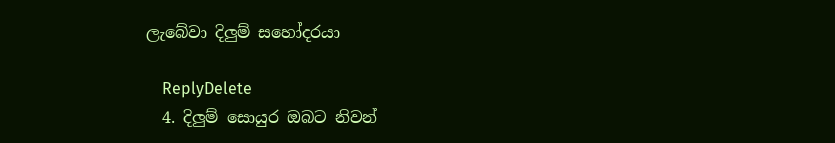ලැබේවා දිලුම් සහෝදරයා

    ReplyDelete
  4. දිලුම් සොයුර ඔබට නිවන්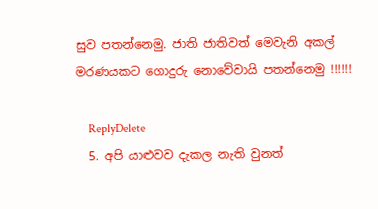සුව පතන්නෙමු. ජාති ජාතිවත් මෙවැනි අකල් මරණයකට ගොදුරු නොවේවායි පතන්නෙමු !!!!!!

    ReplyDelete
  5. අපි යාළුවව දැකල නැති වුනත්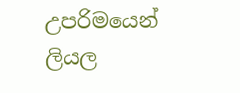උපරිමයෙන් ලියල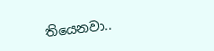තියෙනවා..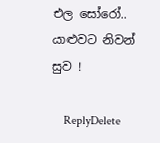එල සෝරෝ.. යාළුවට නිවන් සුව !

    ReplyDelete